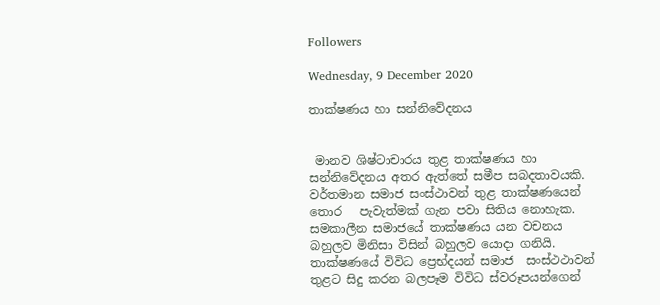Followers

Wednesday, 9 December 2020

තාක්ෂණය හා සන්නිවේදනය


 මානව ශිෂ්ටාචාරය තුළ තාක්ෂණය හා සන්නිවේදනය අතර ඇත්තේ සමීප සබදතාවයකි. වර්තමාන සමාජ සංස්ථාවන් තුළ තාක්ෂණයෙන්  තොර   පැවැත්මක් ගැන පවා සිතිය නොහැක. සමකාලීන සමාජයේ තාක්ෂණය යන වචනය බහුලව මිනිසා විසින් බහුලව යොදා ගනියි. තාක්ෂණයේ විවිධ ප්‍රෙභ්දයන් සමාජ  සංස්ථථාවන් තුළට සිදු කරන බලපෑම විවිධ ස්වරූපයන්ගෙන්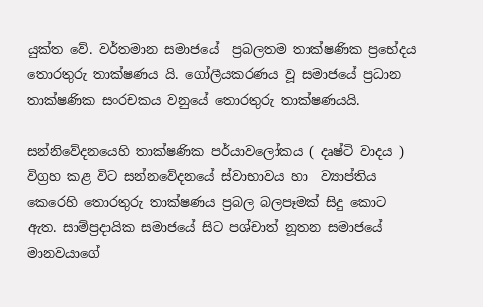යුක්ත වේ. වර්තමාන සමාජයේ  ප්‍රබලතම තාක්ෂණික ප්‍රභේදය තොරතුරු තාක්ෂණය යි. ගෝලීයකරණය වූ සමාජයේ ප්‍රධාන තාක්ෂණික සංරචකය වනුයේ තොරතුරු තාක්ෂණයයි.

සන්නිවේදනයෙහි තාක්ෂණික පර්යාවලෝකය ( දෘෂ්ටි වාදය ) විග්‍රහ කළ විට සන්නවේදනයේ ස්වාභාවය හා  ව්‍යාප්තිය කෙරෙහි තොරතුරු තාක්ෂණය ප්‍රබල බලපෑමක් සිදු කොට ඇත. සාම්ප්‍රදායික සමාජයේ සිට පශ්චාත් නූතන සමාජයේ මානවයාගේ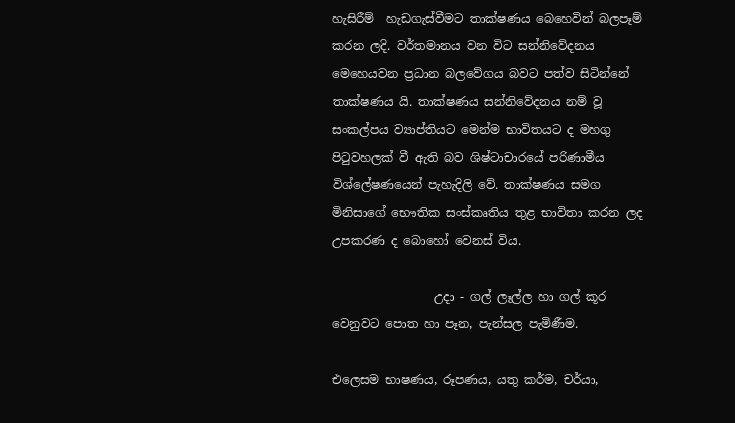හැසිරීම්  හැඩගැස්වීමට තාක්ෂණය බෙහෙවින් බලපෑම් කරන ලදි. වර්තමානය වන විට සන්නිවේදනය මෙහෙයවන ප්‍රධාන බලවේගය බවට පත්ව සිටින්නේ තාක්ෂණය යි. තාක්ෂණය සන්නිවේදනය නම් වූ සංකල්පය ව්‍යාප්තියට මෙන්ම භාවිතයට ද මහගු පිටුවහලක් වී ඇති බව ශිෂ්ටාචාරයේ පරිණාමීය විශ්ලේෂණයෙන් පැහැදිලි වේ. තාක්ෂණය සමග මිනිසාගේ භෞතික සංස්කෘතිය තුළ භාවිතා කරන ලද  උපකරණ ද බොහෝ වෙනස් විය.

                 උදා - ගල් ලෑල්ල හා ගල් කූර වෙනුවට පොත හා පෑන, පැන්සල පැමිණීම.

එලෙසම භාෂණය, රූපණය, යතු කර්ම, චර්යා,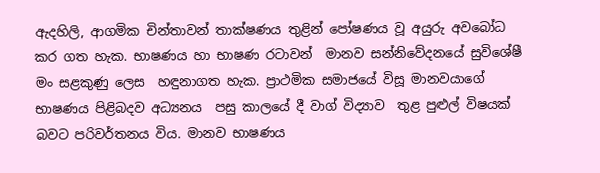ඇදහිලි, ආගමික චින්තාවන් තාක්ෂණය තුළින් පෝෂණය වූ අයුරු අවබෝධ කර ගත හැක. භාෂණය හා භාෂණ රටාවන්  මානව සන්නිවේදනයේ සුවිශේෂී මං සළකුණු ලෙස  හඳුනාගත හැක. ප්‍රාථමික සමාජයේ විසූ මානවයාගේ භාෂණය පිළිබදව අධ්‍යනය  පසු කාලයේ දී වාග් විද්‍යාව  තුළ පුළුල් විෂයක් බවට පරිවර්තනය විය. මානව භාෂණය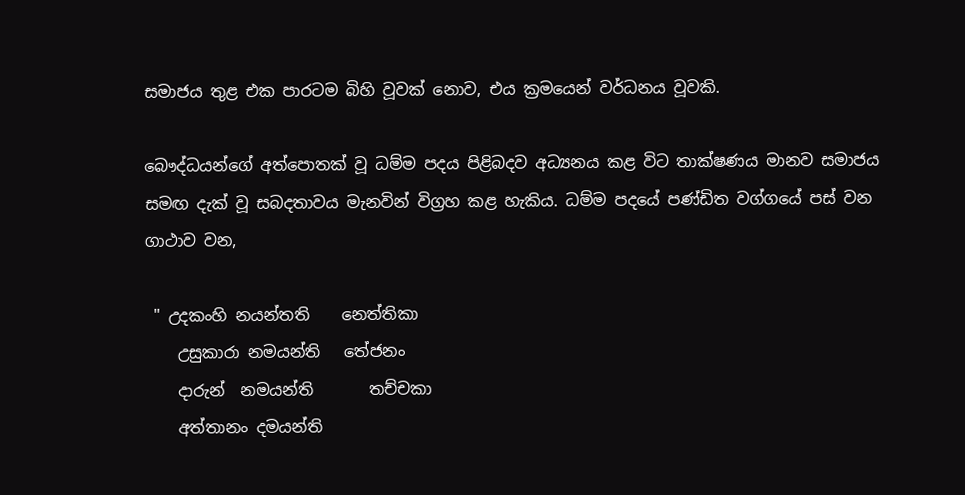සමාජය තුළ එක පාරටම බිහි වූවක් නොව, එය ක්‍රමයෙන් වර්ධනය වූවකි.

බෞද්ධයන්ගේ අත්පොතක් වූ ධම්ම පදය පිළිබදව අධ්‍යනය කළ විට තාක්ෂණය මානව සමාජය සමඟ දැක් වූ සබදතාවය මැනවින් විග්‍රහ කළ හැකිය. ධම්ම පදයේ පණ්ඩිත වග්ගයේ පස් වන ගාථාව වන,

 " උදකංහි නයන්තති    නෙත්තිකා
    උසුකාරා නමයන්ති   තේජනං
    දාරුන්  නමයන්ති       තච්චකා
    අත්තානං දමයන්ති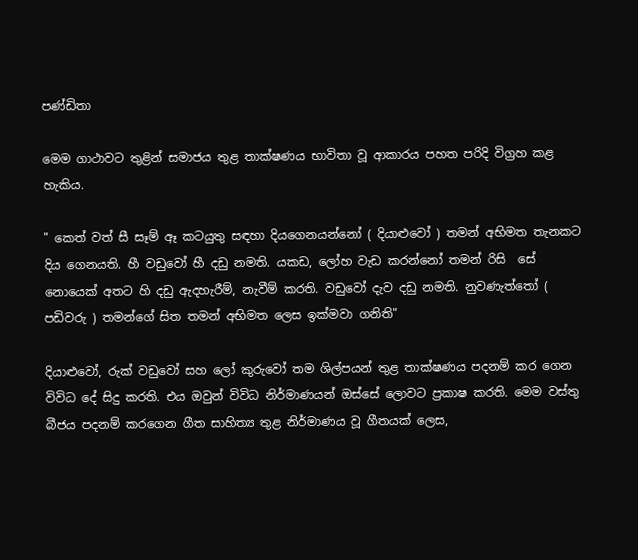පණ්ඩිතා

මෙම ගාථාවට තුළින් සමාජය තුළ තාක්ෂණය භාවිතා වූ ආකාරය පහත පරිදි විග්‍රහ කළ හැකිය.

" කෙත් වත් සී සෑම් ඈ කටයුතු සඳහා දියගෙනයන්නෝ ( දියාළුවෝ ) තමන් අභිමත තැනකට දිය ගෙනයති. හී වඩුවෝ හී දඩු නමති. යකඩ, ලෝහ වැඩ කරන්නෝ තමන් රිසි  සේ නොයෙක් අතට හි දඩු ඇදහැරීම්, නැවීම් කරති. වඩුවෝ දැව දඩු නමති. නුවණැත්තෝ ( පඩිවරු ) තමන්ගේ සිත තමන් අභිමත ලෙස ඉක්මවා ගනිති"

දියාළුවෝ, රුක් වඩුවෝ සහ ලෝ කුරුවෝ තම ශිල්පයන් තුළ තාක්ෂණය පදනම් කර ගෙන විවිධ දේ සිදු කරති. එය ඔවුන් විවිධ නිර්මාණයන් ඔස්සේ ලොවට ප්‍රකාෂ කරති. මෙම වස්තු බීජය පදනම් කරගෙන ගීත සාහිත්‍ය තුළ නිර්මාණය වූ ගීතයක් ලෙස,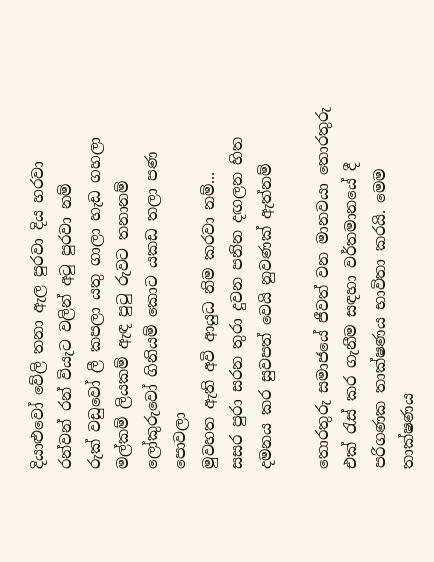දියාළුවෝ වේලි තනා ඇල පුරවා දිය හරවා
රන්වන් රන් වියැට වලින් අටු පුරවා නම්
රුක් වඩුවෝ ලී කපලා යතු ගාලා හැඩ ගහලා
මල්කම් ලියකම් ඇඳ පුටු රුවට තනානම්
ලෝකුරුවෝ ගිනියම් කොට යකඩ තලා පණ පොවලා
මුවහත ඇති අවි ආයුධ නිම කරවා නම්...
සසර පුරා සරන තුරා දුවන පනින දඟලන හිත
දමනය කර සුවපත් වෙයි නුවණක් ඇත්නම්

තොරතුරු සමාජයේ ජීවත් වන මානවයා තොරතුරු එක් රැස් කර ගැනීම සඳහා වර්තමානයේ දී පරිගණක තාක්ෂණය භාවිතා කරයි. මෙම තාක්ෂණය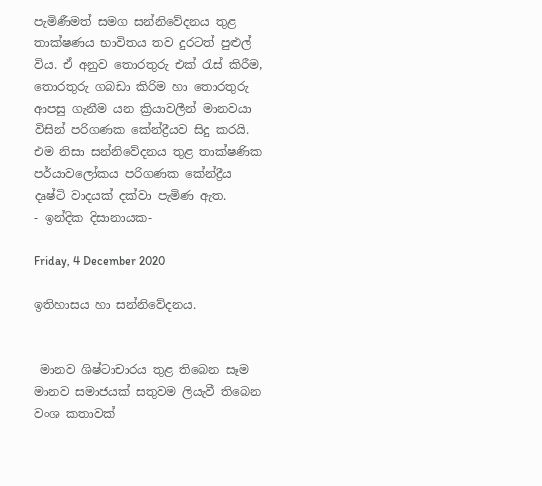පැමිණීමත් සමග සන්නිවේදනය තුළ තාක්ෂණය භාවිතය තව දුරටත් පුළුල් විය. ඒ අනුව තොරතුරු එක් රැස් කිරීම, තොරතුරු ගබඩා කිරිම හා තොරතුරු ආපසු ගැනීම යන ක්‍රියාවලීන් මානවයා විසින් පරිගණක කේන්ද්‍රීයව සිදු කරයි. එම නිසා සන්නිවේදනය තුළ තාක්ෂණික පර්යාවලෝකය පරිගණක කේන්ද්‍රීය දෘෂ්ටි වාදයක් දක්වා පැමිණ ඇත.
- ඉන්දික දිසානායක-

Friday, 4 December 2020

ඉතිහාසය හා සන්නිවේදනය.


 මානව ශිෂ්ටාචාරය තුළ තිබෙන සෑම මානව සමාජයක් සතුවම ලියැවී තිබෙන වංශ කතාවක්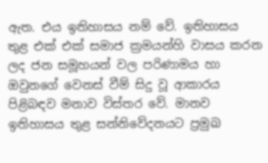ඇත. එය ඉතිහාසය නම් වේ. ඉතිහාසය තුළ එක් එක් සමාජ ක්‍රමයන්හි වාසය කරන ලද ජන සමූහයන් වල පරිණාමය හා ඔවුනගේ වෙනස් වීම් සිදු වූ ආකාරය පිළිබඳව මනාව විස්තර වේ. මානව ඉතිහාසය තුළ සන්නිවේදනයට ප්‍රමුඛ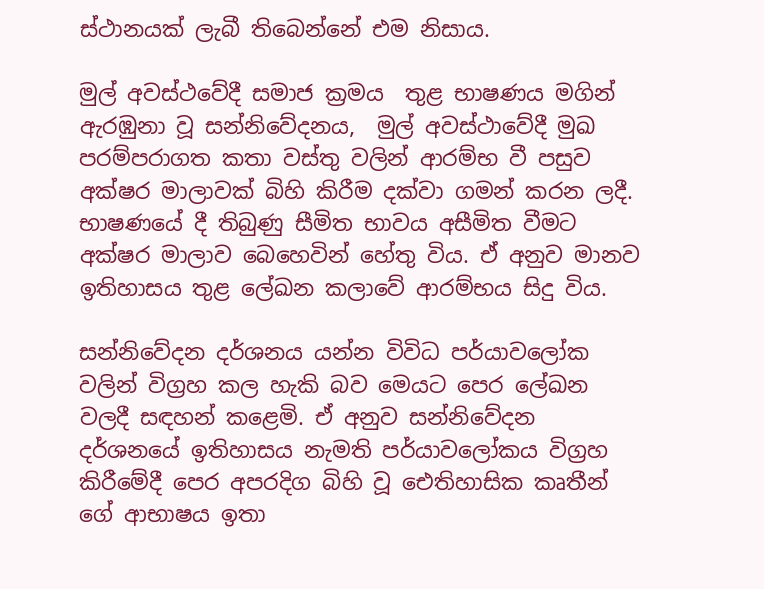ස්ථානයක් ලැබී තිබෙන්නේ එම නිසාය.

මුල් අවස්ථවේදී සමාජ ක්‍රමය  තුළ භාෂණය මගින් ඇරඹුනා වූ සන්නිවේදනය,  මුල් අවස්ථාවේදී මුඛ පරම්පරාගත කතා වස්තු වලින් ආරම්භ වී පසුව අක්ෂර මාලාවක් බිහි කිරීම දක්වා ගමන් කරන ලදී. භාෂණයේ දී තිබුණු සීමිත භාවය අසීමිත වීමට අක්ෂර මාලාව බෙහෙවින් හේතු විය. ඒ අනුව මානව ඉතිහාසය තුළ ලේඛන කලාවේ ආරම්භය සිදු විය.

සන්නිවේදන දර්ශනය යන්න විවිධ පර්යාවලෝක වලින් විග්‍රහ කල හැකි බව මෙයට පෙර ලේඛන වලදී සඳහන් කළෙමි. ඒ අනුව සන්නිවේදන දර්ශනයේ ඉතිහාසය නැමති පර්යාවලෝකය විග්‍රහ කිරීමේදී පෙර අපරදිග බිහි වූ ඓතිහාසික කෘතීන් ගේ ආභාෂය ඉතා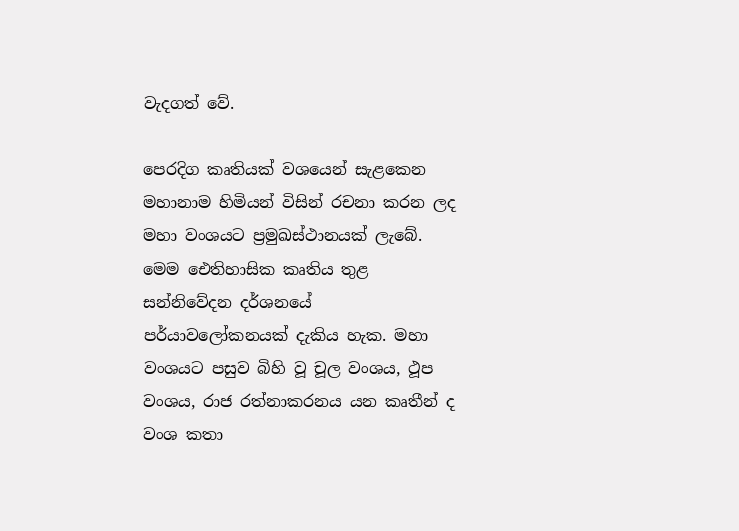වැදගත් වේ.

පෙරදිග කෘතියක් වශයෙන් සැළකෙන මහානාම හිමියන් විසින් රචනා කරන ලද මහා වංශයට ප්‍රමුඛස්ථානයක් ලැබේ. මෙම ඓතිහාසික කෘතිය තුළ සන්නිවේදන දර්ශනයේ පර්යාවලෝකනයක් දැකිය හැක. මහා වංශයට පසුව බිහි වූ චූල වංශය, ථූප වංශය, රාජ රත්නාකරනය යන කෘතීන් ද වංශ කතා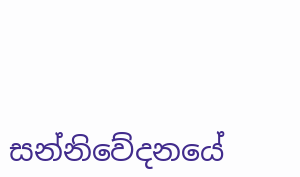සන්නිවේදනයේ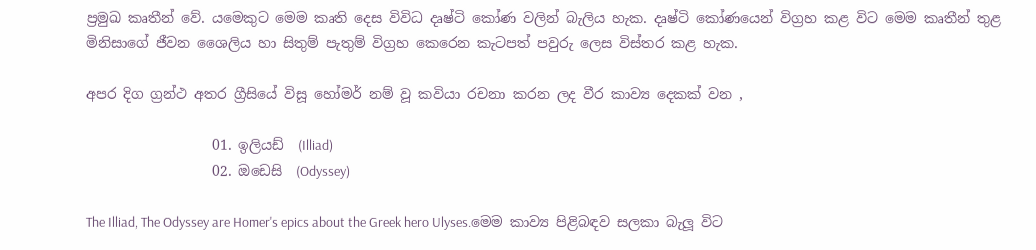ප්‍රමුඛ කෘතීන් වේ. යමෙකුට මෙම කෘති දෙස විවිධ දෘෂ්ටි කෝණ වලින් බැලිය හැක. දෘෂ්ටි කෝණයෙන් විග්‍රහ කළ විට මෙම කෘතීන් තුළ මිනිසාගේ ජීවන ශෛලිය හා සිතුම් පැතුම් විග්‍රහ කෙරෙන කැටපත් පවුරු ලෙස විස්තර කළ හැක.

අපර දිග ග්‍රන්ථ අතර ග්‍රීසියේ විසූ හෝමර් නම් වූ කවියා රචනා කරන ලද වීර කාව්‍ය දෙකක් වන ,

                  01. ඉලියඩ්  (Illiad)
                  02. ඔඩෙසි  (Odyssey)

The Illiad, The Odyssey are Homer's epics about the Greek hero Ulyses.මෙම කාව්‍ය පිළිබඳව සලකා බැලූ විට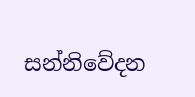සන්නිවේදන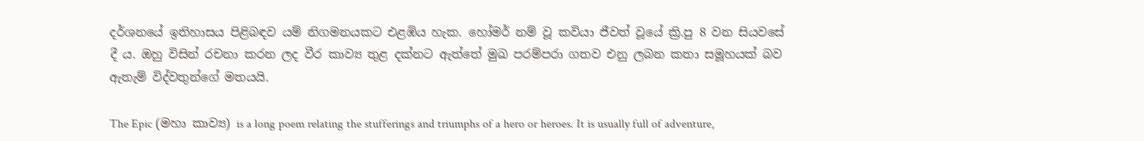දර්ශනයේ ඉතිහාසය පිළිබඳව යම් නිගමනයකට එළඹිය හැක. හෝමර් නම් වූ කවියා ජීවත් වූයේ ක්‍රි.පු 8 වන සියවසේ දී ය. ඔහු විසින් රචනා කරන ලද වීර කාව්‍ය තුළ දක්නට ඇත්තේ මුඛ පරම්පරා ගතව එනු ලබන කතා සමූහයක් බව ඇතැම් විද්වතුන්ගේ මතයයි.

The Epic (මහා කාව්‍ය) is a long poem relating the stufferings and triumphs of a hero or heroes. It is usually full of adventure,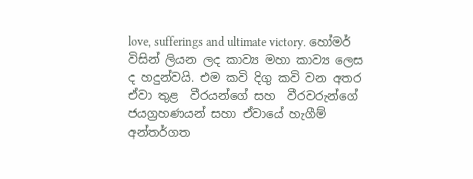love, sufferings and ultimate victory. හෝමර් විසින් ලියන ලද කාව්‍ය මහා කාව්‍ය ලෙස ද හදුන්වයි. එම කවි දිගු කවි වන අතර ඒවා තුළ  වීරයන්ගේ සහ  වීරවරුන්ගේ ජයග්‍රහණයන් සහා ඒවායේ හැගීම් අන්තර්ගත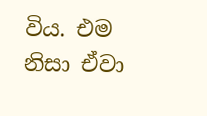විය. එම නිසා ඒවා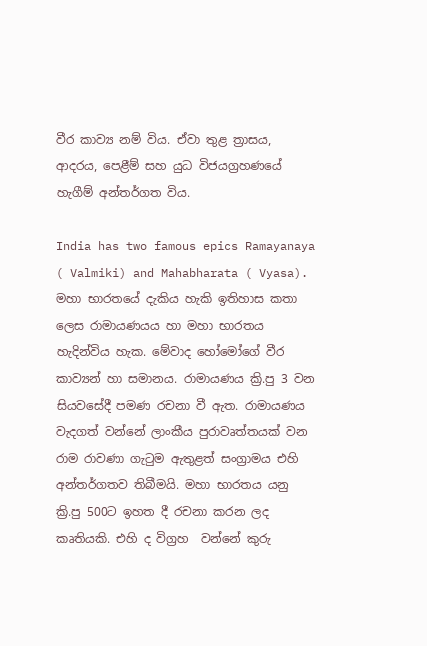වීර කාව්‍ය නම් විය. ඒවා තුළ ත්‍රාසය, ආදරය, පෙළීම් සහ යුධ විජයග්‍රහණයේ හැගීම් අන්තර්ගත විය.

India has two famous epics Ramayanaya ( Valmiki) and Mahabharata ( Vyasa). මහා භාරතයේ දැකිය හැකි ඉතිහාස කතා ලෙස රාමායණයය හා මහා භාරතය හැදින්විය හැක. මේවාද හෝමෝගේ වීර කාව්‍යන් හා සමානය. රාමායණය ක්‍රි.පු 3 වන සියවසේදී පමණ රචනා වී ඇත. රාමායණය වැදගත් වන්නේ ලාංකීය පුරාවෘත්තයක් වන රාම රාවණා ගැටුම ඇතුළත් සංග්‍රාමය එහි අන්තර්ගතව තිබීමයි. මහා භාරතය යනු ක්‍රි.පු 500ට ඉහත දී රචනා කරන ලද කෘතියකි. එහි ද විග්‍රහ  වන්නේ කුරු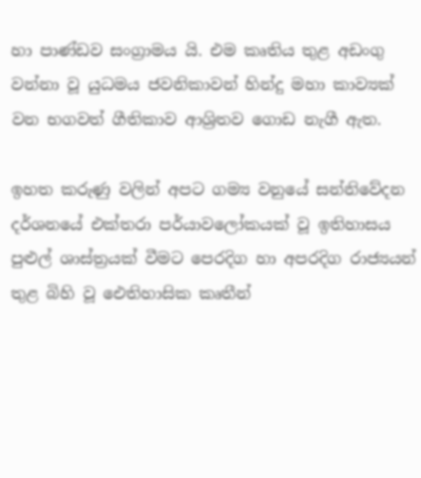හා පාණ්ඩව සංග්‍රාමය යි. එම කෘතිය තුළ අඩංගු වන්නා වූ යුධමය ජවනිකාවන් හින්දු මහා කාව්‍යක් වන භගවත් ගීතිකාව ආශ්‍රිතව ගොඩ නැගී ඇත.

ඉහත කරුණු වලින් අපට ගම්‍ය වනුයේ සන්නිවේදන දර්ශනයේ එක්තරා පර්යාවලෝකයක් වූ ඉතිහාසය පුළුල් ශාස්ත්‍රයක් වීමට පෙරදිග හා අපරදිග රාජ්‍යයන් තුළ බිහි වූ ඓතිහාසික කෘතීන්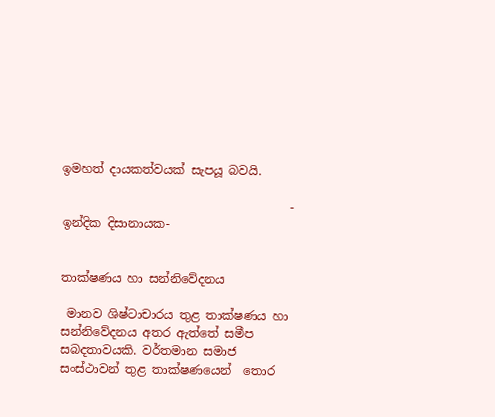ඉමහත් දායකත්වයක් සැපයූ බවයි.

                                      - ඉන්දික දිසානායක-


තාක්ෂණය හා සන්නිවේදනය

 මානව ශිෂ්ටාචාරය තුළ තාක්ෂණය හා සන්නිවේදනය අතර ඇත්තේ සමීප සබදතාවයකි. වර්තමාන සමාජ සංස්ථාවන් තුළ තාක්ෂණයෙන්  තොර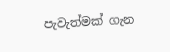පැවැත්මක් ගැන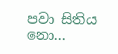පවා සිතිය නො...